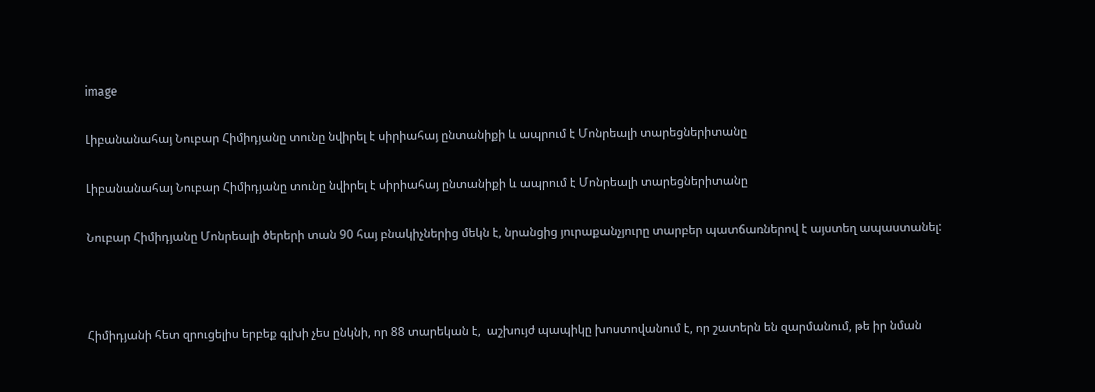image

Լիբանանահայ Նուբար Հիմիդյանը տունը նվիրել է սիրիահայ ընտանիքի և ապրում է Մոնրեալի տարեցներիտանը

Լիբանանահայ Նուբար Հիմիդյանը տունը նվիրել է սիրիահայ ընտանիքի և ապրում է Մոնրեալի տարեցներիտանը

Նուբար Հիմիդյանը Մոնրեալի ծերերի տան 90 հայ բնակիչներից մեկն է, նրանցից յուրաքանչյուրը տարբեր պատճառներով է այստեղ ապաստանել:



Հիմիդյանի հետ զրուցելիս երբեք գլխի չես ընկնի, որ 88 տարեկան է,  աշխույժ պապիկը խոստովանում է, որ շատերն են զարմանում, թե իր նման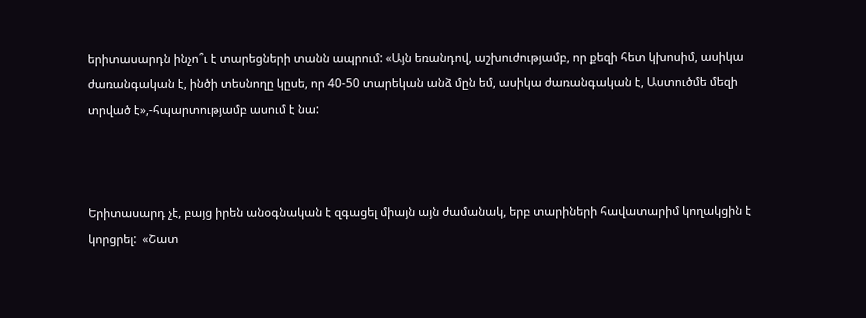երիտասարդն ինչո՞ւ է տարեցների տանն ապրում: «Այն եռանդով, աշխուժությամբ, որ քեզի հետ կխոսիմ, ասիկա ժառանգական է, ինծի տեսնողը կըսե, որ 40-50 տարեկան անձ մըն եմ, ասիկա ժառանգական է, Աստուծմե մեզի տրված է»,-հպարտությամբ ասում է նա:



Երիտասարդ չէ, բայց իրեն անօգնական է զգացել միայն այն ժամանակ, երբ տարիների հավատարիմ կողակցին է կորցրել:  «Շատ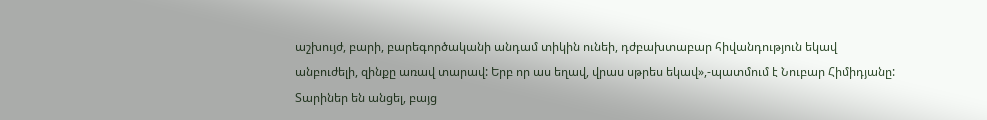աշխույժ, բարի, բարեգործականի անդամ տիկին ունեի, դժբախտաբար հիվանդություն եկավ անբուժելի, զինքը առավ տարավ: Երբ որ աս եղավ, վրաս սթրես եկավ»,-պատմում է Նուբար Հիմիդյանը: Տարիներ են անցել, բայց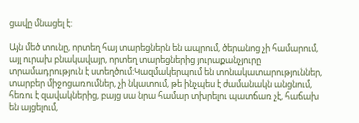ցավը մնացել է:

Այն մեծ տունը, որտեղ հայ տարեցներն են ապրում, ծերանոց չի համարում, այլ ուրախ բնակավայր, որտեղ տարեցներից յուրաքանչյուրը տրամադրություն է ստեղծում:Կազմակերպում են տոնակատարություններ, տարբեր միջոցառումներ, չի նկատում, թե ինչպես է ժամանակն անցնում, հեռու է զավակներից, բայց սա նրա համար տխրելու պատճառ չէ, հաճախ են այցելում,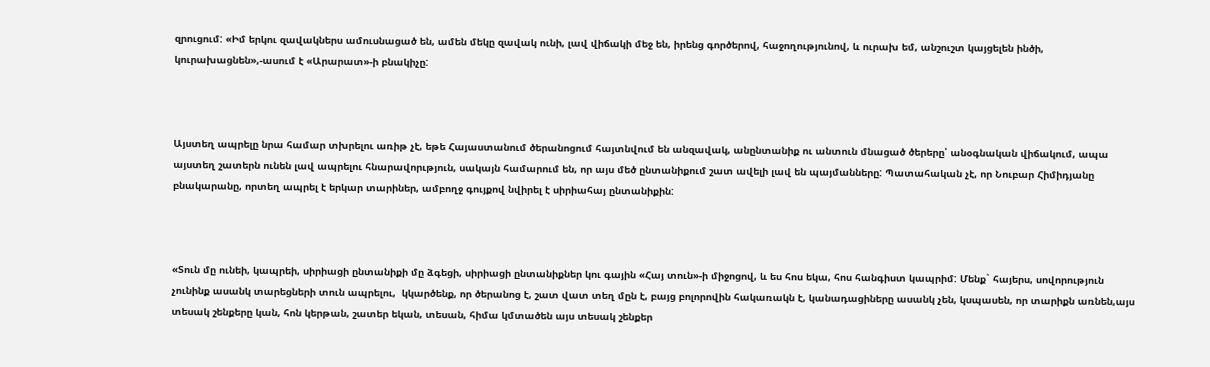զրուցում: «Իմ երկու զավակներս ամուսնացած են, ամեն մեկը զավակ ունի, լավ վիճակի մեջ են, իրենց գործերով, հաջողությունով, և ուրախ եմ, անշուշտ կայցելեն ինծի, կուրախացնեն»,-ասում է «Արարատ»-ի բնակիչը:



Այստեղ ապրելը նրա համար տխրելու առիթ չէ, եթե Հայաստանում ծերանոցում հայտնվում են անզավակ, անընտանիք ու անտուն մնացած ծերերը՝ անօգնական վիճակում, ապա այստեղ շատերն ունեն լավ ապրելու հնարավորւթյուն, սակայն համարում են, որ այս մեծ ընտանիքում շատ ավելի լավ են պայմանները: Պատահական չէ, որ Նուբար Հիմիդյանը բնակարանը, որտեղ ապրել է երկար տարիներ, ամբողջ գույքով նվիրել է սիրիահայ ընտանիքին:



«Տուն մը ունեի, կապրեի, սիրիացի ընտանիքի մը ձգեցի, սիրիացի ընտանիքներ կու գային «Հայ տուն»-ի միջոցով, և ես հոս եկա, հոս հանգիստ կապրիմ: Մենք` հայերս, սովորություն չունինք ասանկ տարեցների տուն ապրելու,  կկարծենք, որ ծերանոց է, շատ վատ տեղ մըն է, բայց բոլորովին հակառակն է, կանադացիները ասանկ չեն, կսպասեն, որ տարիքն առնեն,այս տեսակ շենքերը կան, հոն կերթան, շատեր եկան, տեսան, հիմա կմտածեն այս տեսակ շենքեր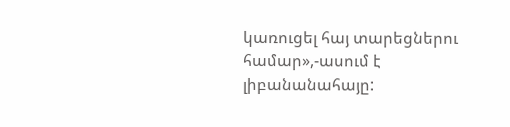կառուցել հայ տարեցներու համար»,-ասում է լիբանանահայը: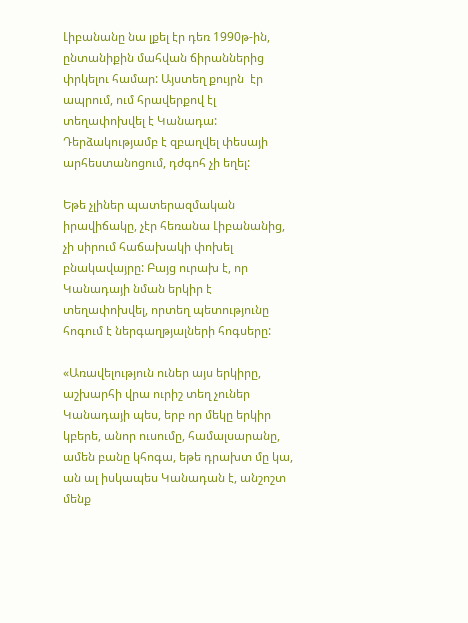Լիբանանը նա լքել էր դեռ 1990թ-ին, ընտանիքին մահվան ճիրաններից փրկելու համար: Այստեղ քույրն  էր ապրում, ում հրավերքով էլ տեղափոխվել է Կանադա: Դերձակությամբ է զբաղվել փեսայի արհեստանոցում, դժգոհ չի եղել:

Եթե չլիներ պատերազմական իրավիճակը, չէր հեռանա Լիբանանից, չի սիրում հաճախակի փոխել բնակավայրը: Բայց ուրախ է, որ Կանադայի նման երկիր է տեղափոխվել, որտեղ պետությունը հոգում է ներգաղթյալների հոգսերը:

«Առավելություն ուներ այս երկիրը, աշխարհի վրա ուրիշ տեղ չուներ Կանադայի պես, երբ որ մեկը երկիր կբերե, անոր ուսումը, համալսարանը, ամեն բանը կհոգա, եթե դրախտ մը կա, ան ալ իսկապես Կանադան է, անշոշտ մենք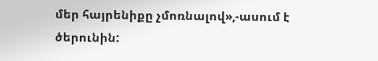մեր հայրենիքը չմոռնալով»,-ասում է ծերունին: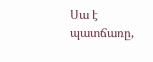Սա է պատճառը,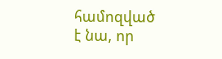համոզված է նա, որ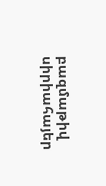բազմաթիվ սիրիահայեր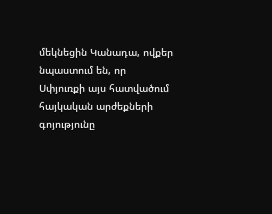մեկնեցին Կանադա, ովքեր նպաստում են, որ Սփյուռքի այս հատվածում հայկական արժեքների գոյությունը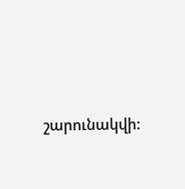շարունակվի: